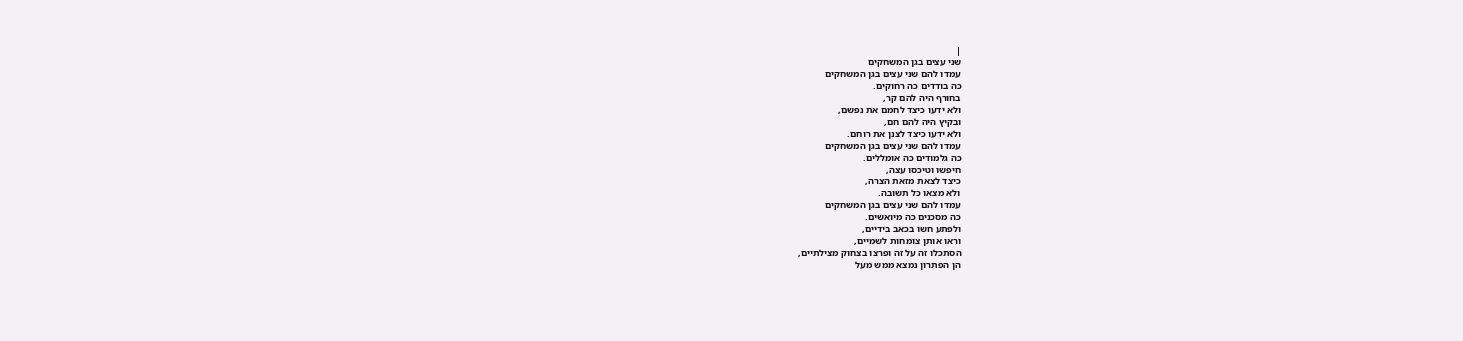|
שני עצים בגן המשחקים
עמדו להם שני עצים בגן המשחקים
כה בודדים כה רחוקים.
בחורף היה להם קר,
ולא ידעו כיצד לחמם את נפשם,
ובקיץ היה להם חם,
ולא ידעו כיצד לצנן את רוחם.
עמדו להם שני עצים בגן המשחקים
כה גלמודים כה אומללים.
חיפשו וטיכסו עצה,
כיצד לצאת מזאת הצרה,
ולא מצאו כל תשובה.
עמדו להם שני עצים בגן המשחקים
כה מסכנים כה מיואשים.
ולפתע חשו בכאב בידיים,
וראו אותן צומחות לשמיים,
הסתכלו זה על זה ופרצו בצחוק מצילתיים,
הן הפתרון נמצא ממש מעל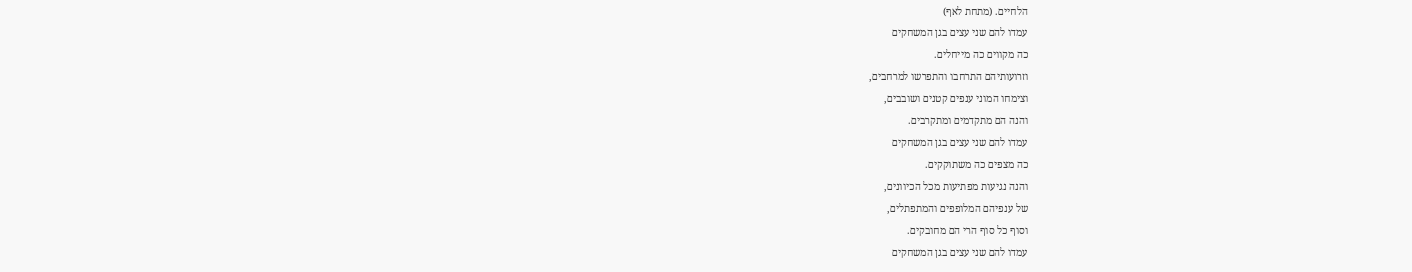הלחיים. (מתחת לאף)
עמדו להם שני עצים בגן המשחקים
כה מקווים כה מייחלים.
וזרועותיהם התרחבו והתפרשו למרחבים,
וצימחו המוני ענפים קטנים ושובבים,
והנה הם מתקדמים ומתקרבים.
עמדו להם שני עצים בגן המשחקים
כה מצפים כה משתוקקים.
והנה נגיעות מפתיעות מכל הכיוונים,
של ענפיהם המלופפים והמתפתלים,
וסוף כל סוף הרי הם מחובקים.
עמדו להם שני עצים בגן המשחקים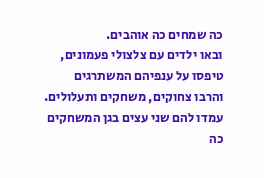כה שמחים כה אוהבים.
ובאו ילדים עם צלצולי פעמונים,
טיפסו על ענפיהם המשתרגים
והרבו צחוקים, משחקים ותעלולים.
עמדו להם שני עצים בגן המשחקים
כה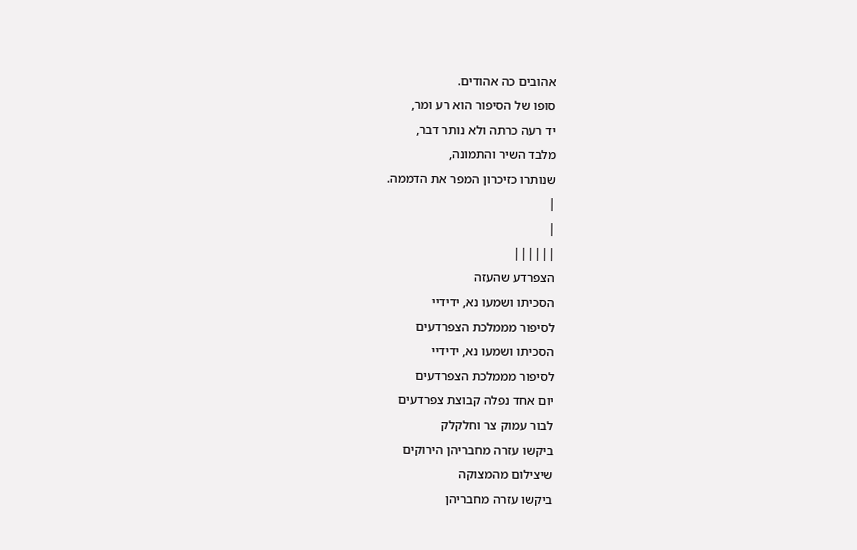אהובים כה אהודים.
סופו של הסיפור הוא רע ומר,
יד רעה כרתה ולא נותר דבר,
מלבד השיר והתמונה,
שנותרו כזיכרון המפר את הדממה.
|
|
||||||
הצפרדע שהעזה
הסכיתו ושמעו נא, ידידיי
לסיפור מממלכת הצפרדעים
הסכיתו ושמעו נא, ידידיי
לסיפור מממלכת הצפרדעים
יום אחד נפלה קבוצת צפרדעים
לבור עמוק צר וחלקלק
ביקשו עזרה מחבריהן הירוקים
שיצילום מהמצוקה
ביקשו עזרה מחבריהן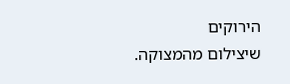הירוקים
שיצילום מהמצוקה.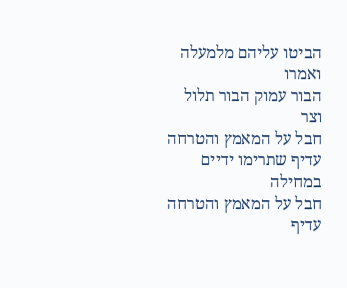הביטו עליהם מלמעלה ואמרו
הבור עמוק הבור תלול וצר
חבל על המאמץ והטרחה
עדיף שתרימו ידיים במחילה
חבל על המאמץ והטרחה
עדיף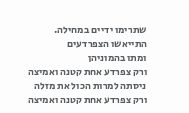שתרימו ידיים במחילה.
התייאשו הצפרדעים
ומתו בהמוניהן
ורק צפרדע אחת קטנה ואמיצה
ניסתה למרות הכול את מזלה
ורק צפרדע אחת קטנה ואמיצה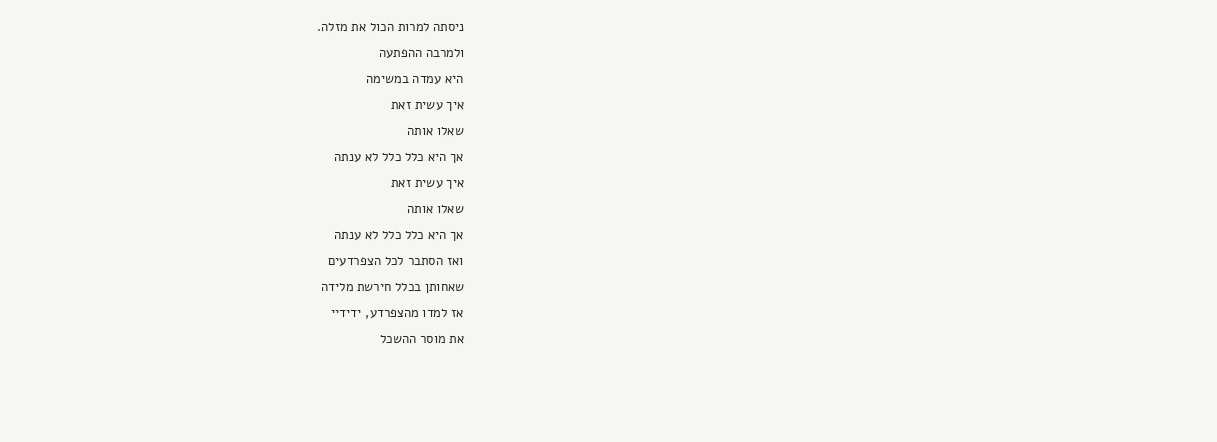ניסתה למרות הכול את מזלה.
ולמרבה ההפתעה
היא עמדה במשימה
איך עשית זאת
שאלו אותה
אך היא כלל כלל לא ענתה
איך עשית זאת
שאלו אותה
אך היא כלל כלל לא ענתה
ואז הסתבר לכל הצפרדעים
שאחותן בכלל חירשת מלידה
אז למדו מהצפרדע, ידידיי
את מוסר ההשכל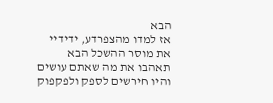הבא
אז למדו מהצפרדע, ידידיי
את מוסר ההשכל הבא
תאהבו את מה שאתם עושים
והיו חירשים לספק ולפקפוק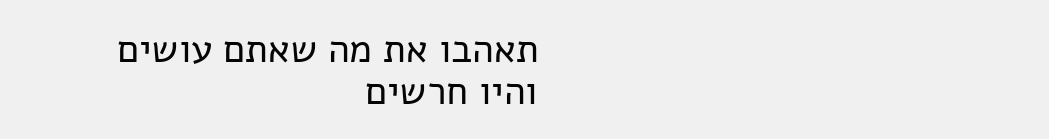תאהבו את מה שאתם עושים
והיו חרשים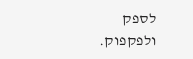לספק ולפקפוק.